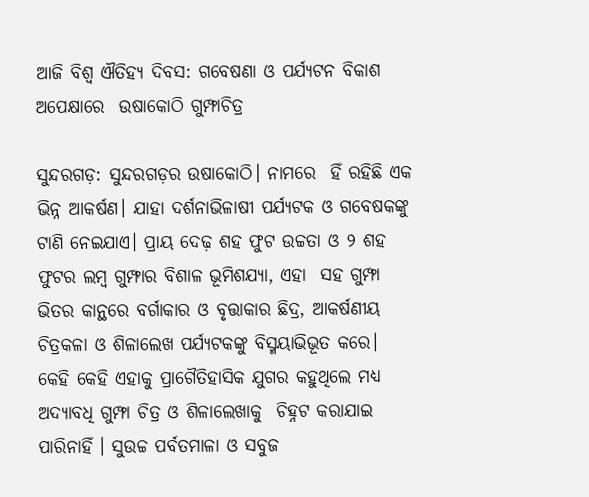ଆଜି ବିଶ୍ବ ଐତିହ୍ୟ ଦିବସ: ଗବେଷଣା ଓ ପର୍ଯ୍ୟଟନ ବିକାଶ ଅପେକ୍ଷାରେ  ଉଷାକୋଠି ଗୁମ୍ଫାଚିତ୍ର

ସୁନ୍ଦରଗଡ଼: ସୁନ୍ଦରଗଡ଼ର ଉଷାକୋଠି। ନାମରେ  ହିଁ ରହିଛି ଏକ ଭିନ୍ନ ଆକର୍ଷଣ। ଯାହା ଦର୍ଶନାଭିଳାଷୀ ପର୍ଯ୍ୟଟକ ଓ ଗବେଷକଙ୍କୁ ଟାଣି ନେଇଯାଏ। ପ୍ରାୟ ଦେଢ଼ ଶହ ଫୁଟ ଉଚ୍ଚତା ଓ ୨ ଶହ ଫୁଟର ଲମ୍ବ ଗୁମ୍ଫାର ବିଶାଳ ଭୂମିଶଯ୍ୟା, ଏହା  ସହ ଗୁମ୍ଫା ଭିତର କାନ୍ଥରେ ବର୍ଗାକାର ଓ ବୃତ୍ତାକାର ଛିଦ୍ର, ଆକର୍ଷଣୀୟ ଚିତ୍ରକଳା ଓ ଶିଳାଲେଖ ପର୍ଯ୍ୟଟକଙ୍କୁ ବିସ୍ମୟାଭିଭୂତ କରେ। କେହି କେହି ଏହାକୁ ପ୍ରାଗୈତିହାସିକ ଯୁଗର କହୁଥିଲେ ମଧ୍ୟ ଅଦ୍ୟାବଧି ଗୁମ୍ଫା ଚିତ୍ର ଓ ଶିଳାଲେଖାକୁ  ଚିହ୍ନଟ କରାଯାଇ ପାରିନାହିଁ । ସୁଉଚ୍ଚ ପର୍ବତମାଳା ଓ ସବୁଜ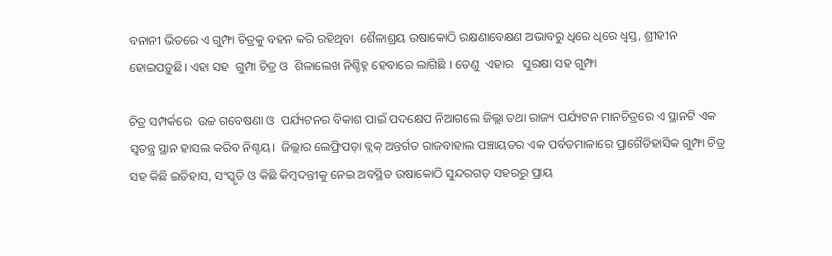ବନାନୀ ଭିତରେ ଏ ଗୁମ୍ଫା ଚିତ୍ରକୁ ବହନ କରି ରହିଥିବା  ଶୈଳାଶ୍ରୟ ଉଷାକୋଠି ରକ୍ଷଣାବେକ୍ଷଣ ଅଭାବରୁ ଧିରେ ଧିରେ ଧ୍ବସ୍ତ, ଶ୍ରୀହୀନ ହୋଇପଡ଼ୁଛି। ଏହା ସହ  ଗୁମ୍ପା ଚିତ୍ର ଓ  ଶିଳାଲେଖ ନିଶ୍ଚିହ୍ନ ହେବାରେ ଲାଗିଛି । ତେଣୁ  ଏହାର   ସୁରକ୍ଷା ସହ ଗୁମ୍ଫା

ଚିତ୍ର ସମ୍ପର୍କରେ  ଉଚ୍ଚ ଗବେଷଣା ଓ  ପର୍ଯ୍ୟଟନର ବିକାଶ ପାଇଁ ପଦକ୍ଷେପ ନିଆଗଲେ ଜିଲ୍ଲା ତଥା ରାଜ୍ୟ ପର୍ଯ୍ୟଟନ ମାନଚିତ୍ରରେ ଏ ସ୍ଥାନଟି ଏକ ସ୍ବତନ୍ତ୍ର ସ୍ଥାନ ହାସଲ କରିବ ନିଶ୍ଚୟ।  ଜିଲ୍ଲାର ଲେଫ୍ରିପଡ଼ା ବ୍ଲକ୍ ଅନ୍ତର୍ଗତ ରାଜବାହାଲ ପଞ୍ଚାୟତର ଏକ ପର୍ବତମାଳାରେ ପ୍ରାଗୈତିହାସିକ ଗୁମ୍ଫା ଚିତ୍ର ସହ କିଛି ଇତିହାସ, ସଂସ୍କୃତି ଓ କିଛି କିମ୍ବଦନ୍ତୀକୁ ନେଇ ଅବସ୍ଥିତ ଉଷାକୋଠି ସୁନ୍ଦରଗଡ଼ ସହରରୁ ପ୍ରାୟ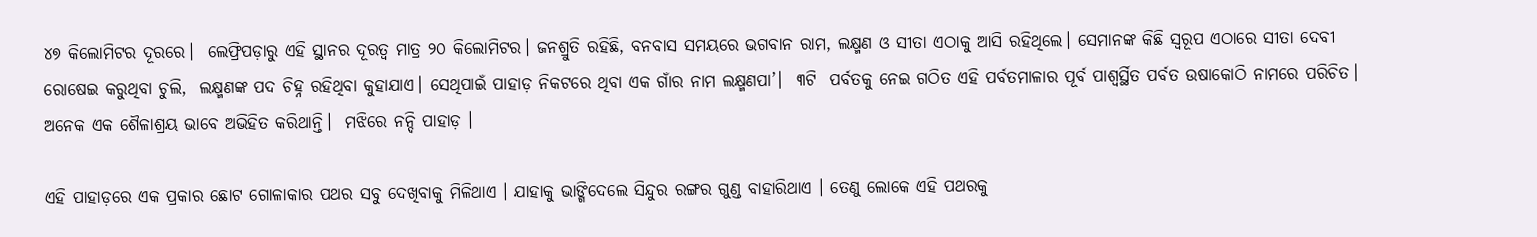୪୭ କିଲୋମିଟର ଦୂରରେ।  ଲେଫ୍ରିପଡ଼ାରୁ ଏହି ସ୍ଥାନର ଦୂରତ୍ୱ ମାତ୍ର ୨୦ କିଲୋମିଟର। ଜନଶ୍ରୁତି ରହିଛି, ବନବାସ ସମୟରେ ଭଗବାନ ରାମ, ଲକ୍ଷ୍ମଣ ଓ ସୀତା ଏଠାକୁ ଆସି ରହିଥିଲେ। ସେମାନଙ୍କ କିଛି ସ୍ବରୂପ ଏଠାରେ ସୀତା ଦେବୀ ରୋଷେଇ କରୁଥିବା ଚୁଲି,  ଲକ୍ଷ୍ମଣଙ୍କ ପଦ ଚିହ୍ନ ରହିଥିବା କୁହାଯାଏ। ସେଥିପାଇଁ ପାହାଡ଼ ନିକଟରେ ଥିବା ଏକ ଗାଁର ନାମ ଲକ୍ଷ୍ମଣପା’।  ୩ଟି  ପର୍ବତକୁ ନେଇ ଗଠିତ ଏହି ପର୍ବତମାଳାର ପୂର୍ବ ପାଶ୍ୱର୍ସ୍ଥିତ ପର୍ବତ ଉଷାକୋଠି ନାମରେ ପରିଚିତ।   ଅନେକ ଏକ ଶୈଳାଶ୍ରୟ ଭାବେ ଅଭିହିତ କରିଥାନ୍ତି।  ମଝିରେ ନନ୍ଦି ପାହାଡ଼ ।

ଏହି ପାହାଡ଼ରେ ଏକ ପ୍ରକାର ଛୋଟ ଗୋଳାକାର ପଥର ସବୁ ଦେଖିବାକୁ ମିଳିଥାଏ । ଯାହାକୁ ଭାଙ୍ଗିଦେଲେ ସିନ୍ଦୁର ରଙ୍ଗର ଗୁଣ୍ଡ ବାହାରିଥାଏ । ତେଣୁ ଲୋକେ ଏହି ପଥରକୁ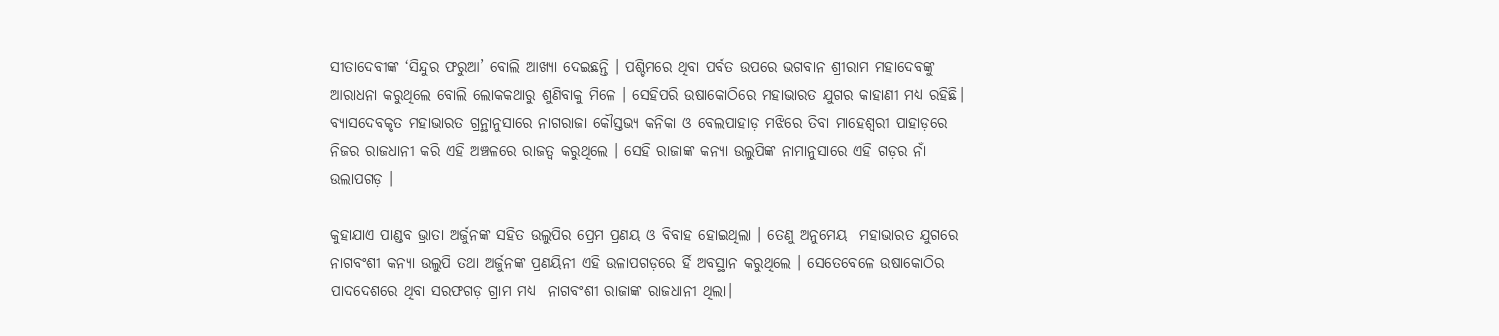ସୀତାଦେବୀଙ୍କ ‘ସିନ୍ଦୁର ଫରୁଆ’ ବୋଲି ଆଖ୍ୟା ଦେଇଛନ୍ତି । ପଶ୍ଚିମରେ ଥିବା ପର୍ବତ ଉପରେ ଭଗବାନ ଶ୍ରୀରାମ ମହାଦେବଙ୍କୁ ଆରାଧନା କରୁଥିଲେ ବୋଲି ଲୋକକଥାରୁ ଶୁଣିବାକୁ ମିଳେ । ସେହିପରି ଉଷାକୋଠିରେ ମହାଭାରତ ଯୁଗର କାହାଣୀ ମଧ୍ୟ ରହିଛି। ବ୍ୟାସଦେବକୃତ ମହାଭାରତ ଗ୍ରନ୍ଥାନୁସାରେ ନାଗରାଜା କୌସ୍ତଭ୍ୟ କନିକା ଓ ବେଲପାହାଡ଼ ମଝିରେ ତିବା ମାହେଶ୍ୱରୀ ପାହାଡ଼ରେ ନିଜର ରାଜଧାନୀ କରି ଏହି ଅଞ୍ଚଳରେ ରାଜତ୍ୱ କରୁଥିଲେ । ସେହି ରାଜାଙ୍କ କନ୍ୟା ଉଲୁପିଙ୍କ ନାମାନୁସାରେ ଏହି ଗଡ଼ର ନାଁ ଉଲାପଗଡ଼ ।

କୁହାଯାଏ ପାଣ୍ଡବ ଭ୍ରାତା ଅର୍ଜୁନଙ୍କ ସହିତ ଉଲୁପିର ପ୍ରେମ ପ୍ରଣୟ ଓ ବିବାହ ହୋଇଥିଲା । ତେଣୁ ଅନୁମେୟ  ମହାଭାରତ ଯୁଗରେ ନାଗବଂଶୀ କନ୍ୟା ଉଲୁପି ତଥା ଅର୍ଜୁନଙ୍କ ପ୍ରଣୟିନୀ ଏହି ଉଳାପଗଡ଼ରେ ର୍ହି ଅବସ୍ଥାନ କରୁଥିଲେ । ସେତେବେଳେ ଉଷାକୋଠିର ପାଦଦେଶରେ ଥିବା ସରଫଗଡ଼ ଗ୍ରାମ ମଧ୍ୟ  ନାଗବଂଶୀ ରାଜାଙ୍କ ରାଜଧାନୀ ଥିଲା।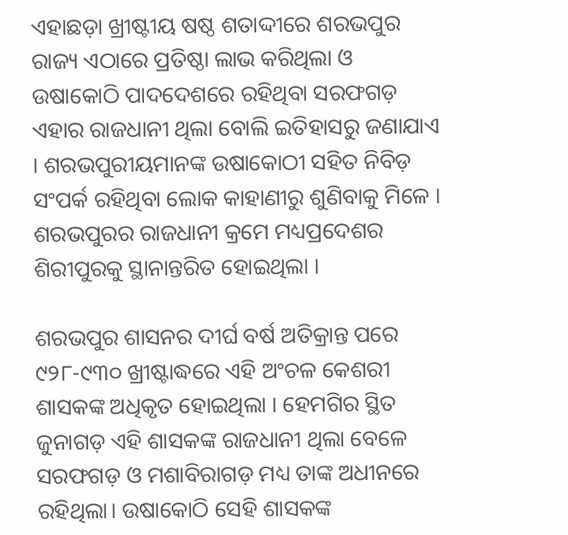ଏହାଛଡ଼ା ଖ୍ରୀଷ୍ଟୀୟ ଷଷ୍ଠ ଶତାଦ୍ଦୀରେ ଶରଭପୁର ରାଜ୍ୟ ଏଠାରେ ପ୍ରତିଷ୍ଠା ଲାଭ କରିଥିଲା ଓ  ଉଷାକୋଠି ପାଦଦେଶରେ ରହିଥିବା ସରଫଗଡ଼ ଏହାର ରାଜଧାନୀ ଥିଲା ବୋଲି ଇତିହାସରୁ ଜଣାଯାଏ । ଶରଭପୁରୀୟମାନଙ୍କ ଉଷାକୋଠୀ ସହିତ ନିବିଡ଼ ସଂପର୍କ ରହିଥିବା ଲୋକ କାହାଣୀରୁ ଶୁଣିବାକୁ ମିଳେ । ଶରଭପୁରର ରାଜଧାନୀ କ୍ରମେ ମଧ୍ୟପ୍ରଦେଶର ଶିରୀପୁରକୁ ସ୍ଥାନାନ୍ତରିତ ହୋଇଥିଲା ।

ଶରଭପୁର ଶାସନର ଦୀର୍ଘ ବର୍ଷ ଅତିକ୍ରାନ୍ତ ପରେ ୯୨୮-୯୩୦ ଖ୍ରୀଷ୍ଟାଦ୍ଧରେ ଏହି ଅଂଚଳ କେଶରୀ ଶାସକଙ୍କ ଅଧିକୃତ ହୋଇଥିଲା । ହେମଗିର ସ୍ଥିତ ଜୁନାଗଡ଼ ଏହି ଶାସକଙ୍କ ରାଜଧାନୀ ଥିଲା ବେଳେ ସରଫଗଡ଼ ଓ ମଶାବିରାଗଡ଼ ମଧ୍ୟ ତାଙ୍କ ଅଧୀନରେ ରହିଥିଲା। ଉଷାକୋଠି ସେହି ଶାସକଙ୍କ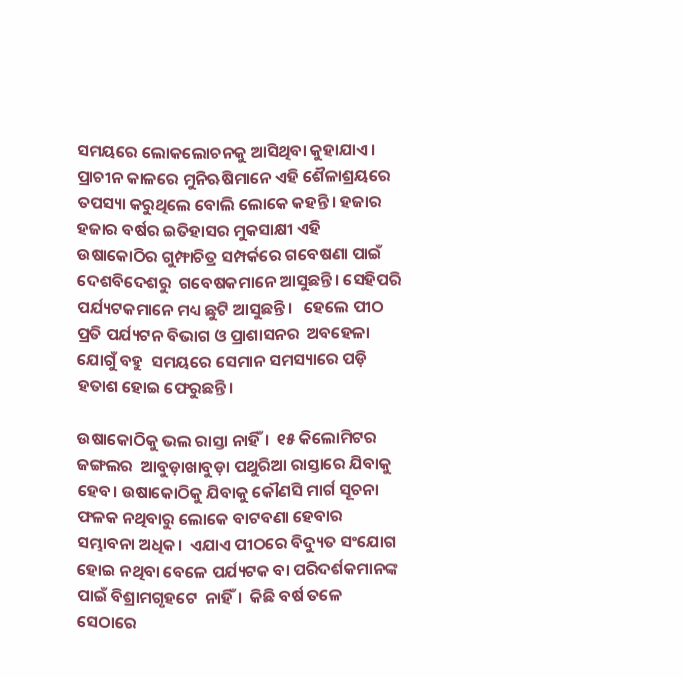ସମୟରେ ଲୋକଲୋଚନକୁ ଆସିଥିବା କୁହାଯାଏ।  ପ୍ରାଚୀନ କାଳରେ ମୁନିଋଷିମାନେ ଏହି ଶୈଳାଶ୍ରୟରେ ତପସ୍ୟା କରୁଥିଲେ ବୋଲି ଲୋକେ କହନ୍ତି। ହଜାର ହଜାର ବର୍ଷର ଇତିହାସର ମୁକସାକ୍ଷୀ ଏହି ଉଷାକୋଠିର ଗୁମ୍ଫାଚିତ୍ର ସମ୍ପର୍କରେ ଗବେଷଣା ପାଇଁ ଦେଶବିଦେଶରୁ  ଗବେଷକମାନେ ଆସୁଛନ୍ତି। ସେହିପରି  ପର୍ଯ୍ୟଟକମାନେ ମଧ୍ୟ ଛୁଟି ଆସୁଛନ୍ତି।   ହେଲେ ପୀଠ ପ୍ରତି ପର୍ଯ୍ୟଟନ ବିଭାଗ ଓ ପ୍ରାଶାସନର  ଅବହେଳା ଯୋଗୁଁ ବହୁ  ସମୟରେ ସେମାନ ସମସ୍ୟାରେ ପଡ଼ି ହତାଶ ହୋଇ ଫେରୁଛନ୍ତି।

ଉଷାକୋଠିକୁ ଭଲ ରାସ୍ତା ନାହିଁ।  ୧୫ କିଲୋମିଟର ଜଙ୍ଗଲର  ଆବୁଡ଼ାଖାବୁଡ଼ା ପଥୁରିଆ ରାସ୍ତାରେ ଯିବାକୁ ହେବ। ଉଷାକୋଠିକୁ ଯିବାକୁ କୌଣସି ମାର୍ଗ ସୂଚନା ଫଳକ ନଥିବାରୁ ଲୋକେ ବାଟବଣା ହେବାର ସମ୍ଭାବନା ଅଧିକ।  ଏଯାଏ ପୀଠରେ ବିଦ୍ୟୁତ ସଂଯୋଗ ହୋଇ ନଥିବା ବେଳେ ପର୍ଯ୍ୟଟକ ବା ପରିଦର୍ଶକମାନଙ୍କ ପାଇଁ ବିଶ୍ରାମଗୃହଟେ  ନାହିଁ।  କିଛି ବର୍ଷ ତଳେ ସେଠାରେ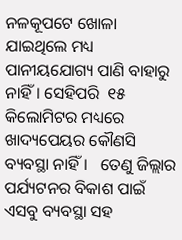ନଳକୂପଟେ ଖୋଳା ଯାଇଥିଲେ ମଧ୍ୟ ପାନୀୟଯୋଗ୍ୟ ପାଣି ବାହାରୁ ନାହିଁ। ସେହିପରି  ୧୫ କିଲୋମିଟର ମଧ୍ୟରେ ଖାଦ୍ୟପେୟର କୌଣସି ବ୍ୟବସ୍ଥା ନାହିଁ।   ତେଣୁ ଜିଲ୍ଲାର ପର୍ଯ୍ୟଟନର ବିକାଶ ପାଇଁ ଏସବୁ ବ୍ୟବସ୍ଥା ସହ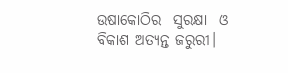ଉଷାକୋଠିର  ସୁରକ୍ଷା  ଓ ବିକାଶ ଅତ୍ୟନ୍ତ ଜରୁରୀ।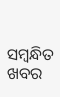ସମ୍ବନ୍ଧିତ ଖବର